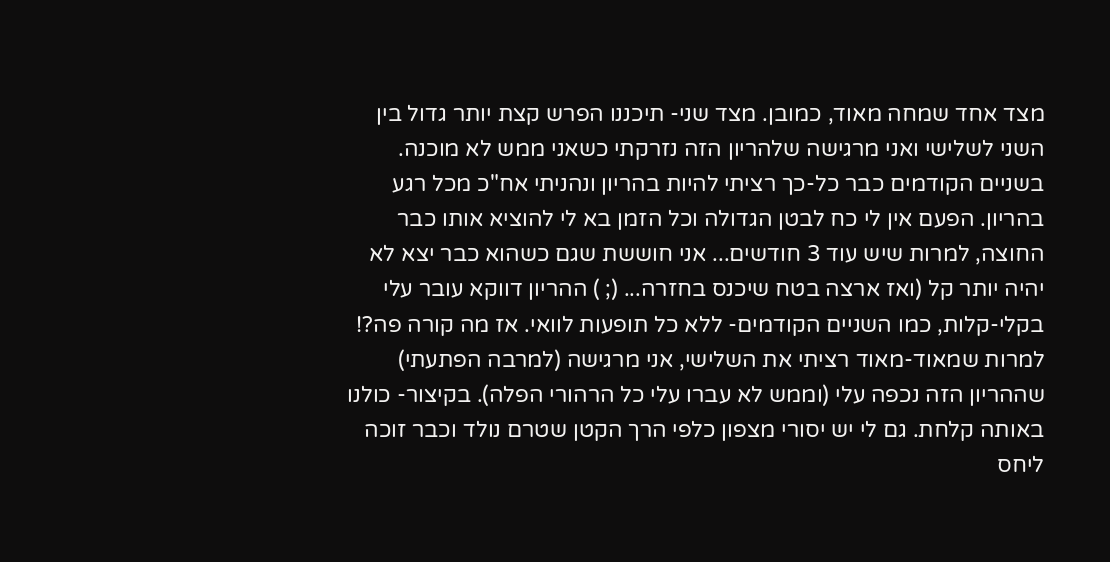מצד אחד שמחה מאוד, כמובן. מצד שני- תיכננו הפרש קצת יותר גדול בין השני לשלישי ואני מרגישה שלהריון הזה נזרקתי כשאני ממש לא מוכנה. בשניים הקודמים כבר כל-כך רציתי להיות בהריון ונהניתי אח"כ מכל רגע בהריון. הפעם אין לי כח לבטן הגדולה וכל הזמן בא לי להוציא אותו כבר החוצה, למרות שיש עוד 3 חודשים... אני חוששת שגם כשהוא כבר יצא לא יהיה יותר קל (ואז ארצה בטח שיכנס בחזרה... (; ) ההריון דווקא עובר עלי בקלי-קלות, כמו השניים הקודמים- ללא כל תופעות לוואי. אז מה קורה פה?! למרות שמאוד-מאוד רציתי את השלישי, אני מרגישה (למרבה הפתעתי) שההריון הזה נכפה עלי (וממש לא עברו עלי כל הרהורי הפלה). בקיצור- כולנו באותה קלחת. גם לי יש יסורי מצפון כלפי הרך הקטן שטרם נולד וכבר זוכה ליחס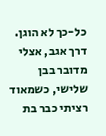כל-כך לא הוגן. דרך אגב, אצלי מדובר בבן שלישי, כשמאוד רציתי כבר בת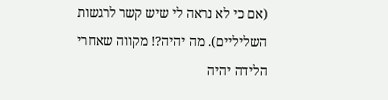(אם כי לא נראה לי שיש קשר לרגשות השליליים). מה יהיה?! מקווה שאחרי הלידה יהיה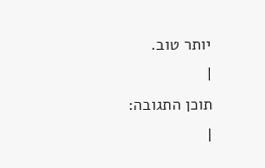יותר טוב.
|
תוכן התגובה:
|